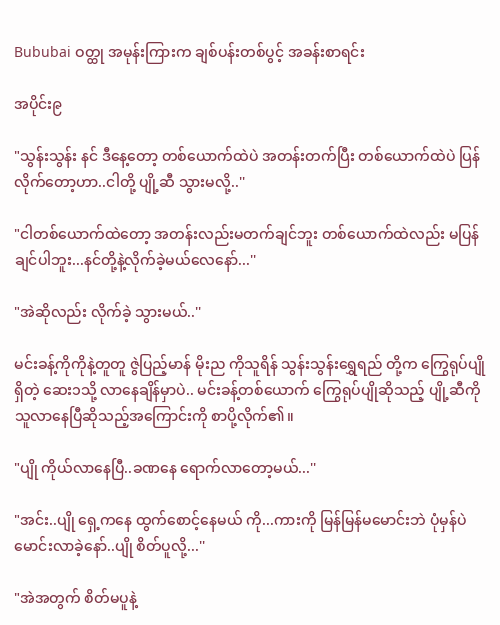Bububai ဝတ္ထု အမုန်းကြားက ချစ်ပန်းတစ်ပွင့် အခန်းစာရင်း

အပိုင်း၉

"သွန်းသွန်း နင် ဒီနေ့တော့ တစ်ယောက်ထဲပဲ အတန်းတက်ပြီး တစ်ယောက်ထဲပဲ ပြန်လိုက်တော့ဟာ..ငါတို့ ပျို့ဆီ သွားမလို့..''

"ငါတစ်ယောက်ထဲတော့ အတန်းလည်းမတက်ချင်ဘူး တစ်ယောက်ထဲလည်း မပြန်ချင်ပါဘူး...နင်တို့နဲ့လိုက်ခဲ့မယ်လေနော်...''

"အဲဆိုလည်း လိုက်ခဲ့ သွားမယ်..''

မင်းခန့်ကိုကိုနဲ့တူတူ ဇွဲပြည့်မာန် မိုးည ကိုသူရိန် သွန်းသွန်းရွှေရည် တို့က ကြွေရုပ်ပျိုရှိတဲ့ ဆေး၁သို့ လာနေချိန်မှာပဲ.. မင်းခန့်တစ်ယောက် ကြွေရုပ်ပျိုဆိုသည့် ပျို့ဆီကို သူလာနေပြီဆိုသည့်အကြောင်းကို စာပို့လိုက်၏။

"ပျို ကိုယ်လာနေပြီ..ခဏနေ ရောက်လာတော့မယ်...''

"အင်း..ပျို ရှေ့ကနေ ထွက်စောင့်နေမယ် ကို...ကားကို မြန်မြန်မမောင်းဘဲ ပုံမှန်ပဲ မောင်းလာခဲ့နော်..ပျို စိတ်ပူလို့...''

"အဲအတွက် စိတ်မပူနဲ့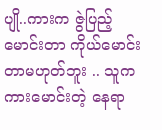ပျို..ကားက ဇွဲပြည့်မောင်းတာ ကိုယ်မောင်းတာမဟုတ်ဘူး .. သူက ကားမောင်းတဲ့ နေရာ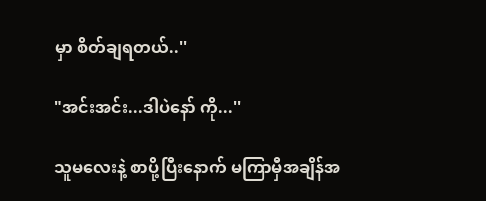မှာ စိတ်ချရတယ်..''

"အင်းအင်း...ဒါပဲနော် ကို...''

သူမလေးနဲ့ စာပို့ပြီးနောက် မကြာမှီအချိန်အ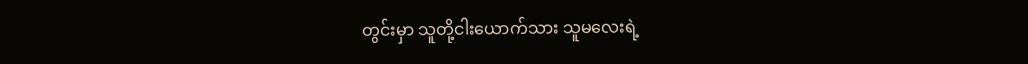တွင်းမှာ သူတို့ငါးယောက်သား သူမလေးရဲ့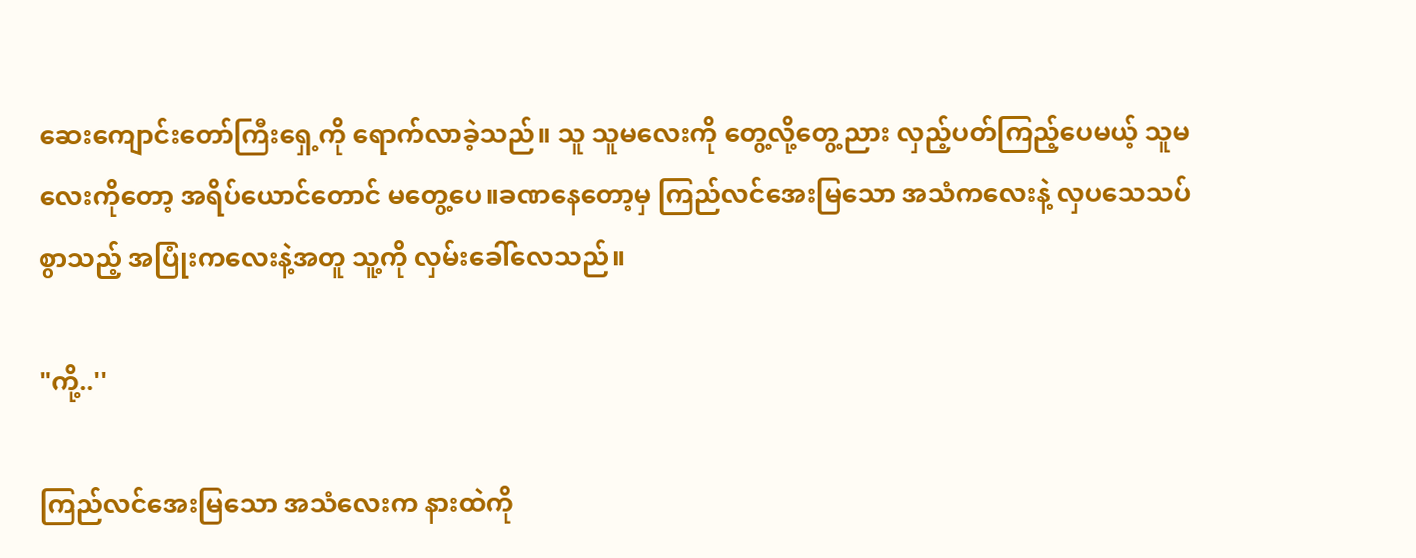ဆေးကျောင်းတော်ကြီးရှေ့ကို ရောက်လာခဲ့သည်။ သူ သူမလေးကို တွေ့လို့တွေ့ညား လှည့်ပတ်ကြည့်ပေမယ့် သူမလေးကိုတော့ အရိပ်ယောင်တောင် မတွေ့ပေ။ခဏနေတော့မှ ကြည်လင်အေးမြသော အသံကလေးနဲ့ လှပသေသပ်စွာသည့် အပြုံးကလေးနဲ့အတူ သူ့ကို လှမ်းခေါ်လေသည်။

"ကို့..''

ကြည်လင်အေးမြသော အသံလေးက နားထဲကို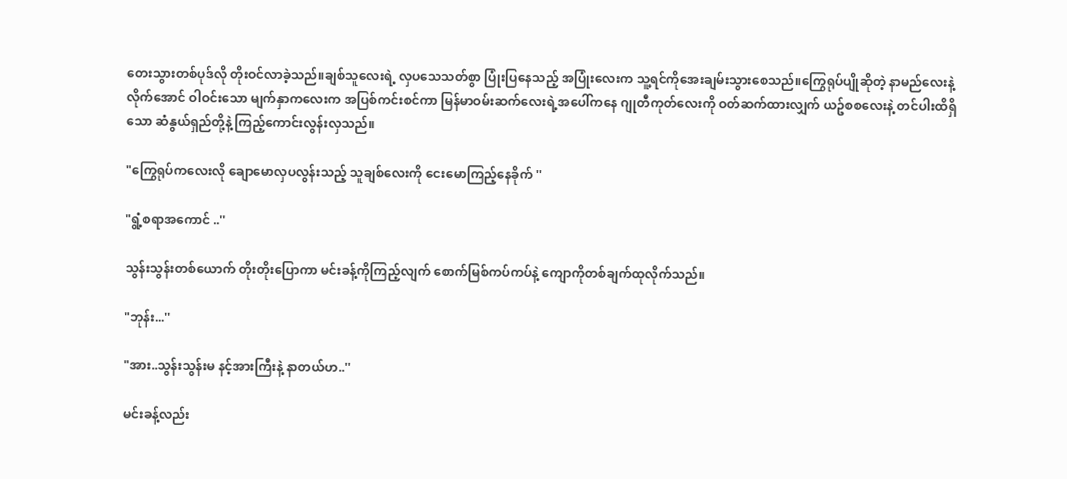တေးသွားတစ်ပုဒ်လို တိုးဝင်လာခဲ့သည်။ချစ်သူလေးရဲ့ လှပသေသတ်စွာ ပြုံးပြနေသည့် အပြုံးလေးက သူ့ရင်ကိုအေးချမ်းသွားစေသည်။ကြွေရုပ်ပျိုဆိုတဲ့ နာမည်လေးနဲ့ လိုက်အောင် ဝါဝင်းသော မျက်နှာကလေးက အပြစ်ကင်းစင်ကာ မြန်မာဝမ်းဆက်လေးရဲ့အပေါ်ကနေ ဂျုတီကုတ်လေးကို ဝတ်ဆက်ထားလျှက် ယဥ်စစလေးနဲ့ တင်ပါးထိရှိသော ဆံနွယ်ရှည်တို့နဲ့ ကြည့်ကောင်းလွန်းလှသည်။

"ကြွေရုပ်ကလေးလို ချောမောလှပလွန်းသည့် သူချစ်လေးကို ငေးမောကြည့်နေခိုက် ''

"ရွံ့စရာအကောင် ..''

သွန်းသွန်းတစ်ယောက် တိုးတိုးပြောကာ မင်းခန့်ကိုကြည့်လျက် စောက်မြစ်ကပ်ကပ်နဲ့ ကျောကိုတစ်ချက်ထုလိုက်သည်။

"ဘုန်း...''

"အား..သွန်းသွန်းမ နင့်အားကြီးနဲ့ နာတယ်ဟ..''

မင်းခန့်လည်း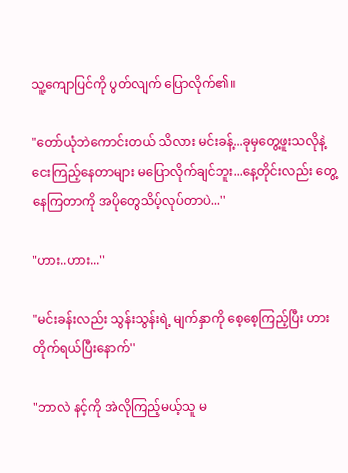သူ့ကျောပြင်ကို ပွတ်လျက် ပြောလိုက်၏။

"တော်ယုံဘဲကောင်းတယ် သိလား မင်းခန့်...ခုမှတွေ့ဖူးသလိုနဲ့ ငေးကြည့်နေတာများ မပြောလိုက်ချင်ဘူး...နေ့တိုင်းလည်း တွေ့နေကြတာကို အပိုတွေသိပ့်လုပ်တာပဲ...''

"ဟား..ဟား...''

"မင်းခန်းလည်း သွန်းသွန်းရဲ့ မျက်နှာကို စေ့စေ့ကြည့်ပြီး ဟားတိုက်ရယ်ပြီးနောက်''

"ဘာလဲ နင့်ကို အဲလိုကြည့်မယ့်သူ မ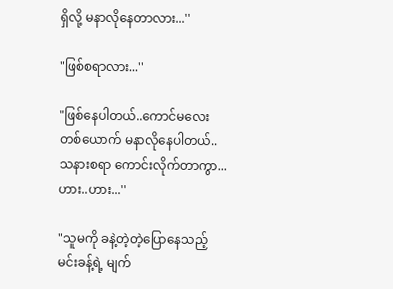ရှိလို့ မနာလိုနေတာလား...''

"ဖြစ်စရာလား...''

"ဖြစ်နေပါတယ်..ကောင်မလေးတစ်ယောက် မနာလိုနေပါတယ်..သနားစရာ ကောင်းလိုက်တာကွာ...ဟား..ဟား...''

"သူမကို ခနဲ့တဲ့တဲ့ပြောနေသည့် မင်းခန့်ရဲ့ မျက်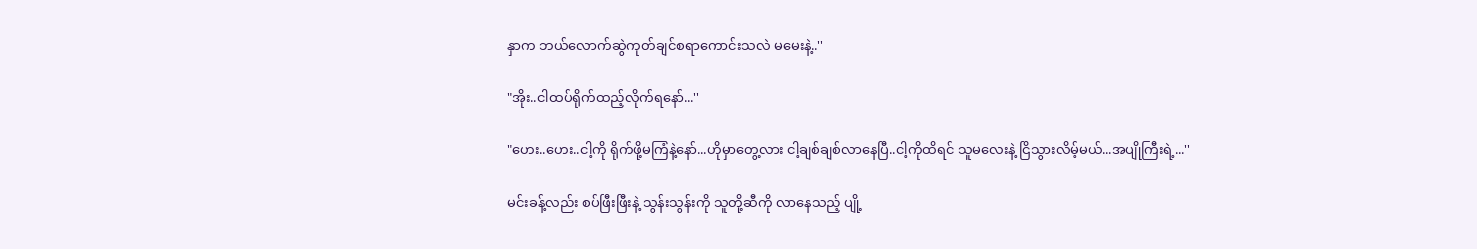နှာက ဘယ်လောက်ဆွဲကုတ်ချင်စရာကောင်းသလဲ မမေးနဲ့..''

"အိုး..ငါထပ်ရိုက်ထည့်လိုက်ရနော်...''

"ဟေး..ဟေး..ငါ့ကို ရိုက်ဖို့မကြံနဲ့နော်...ဟိုမှာတွေ့လား ငါ့ချစ်ချစ်လာနေပြီ..ငါ့ကိုထိရင် သူမလေးနဲ့ ငြိသွားလိမ့်မယ်...အပျိုကြီးရဲ့...''

မင်းခန့်လည်း စပ်ဖြီးဖြီးနဲ့ သွန်းသွန်းကို သူတို့ဆီကို လာနေသည့် ပျို့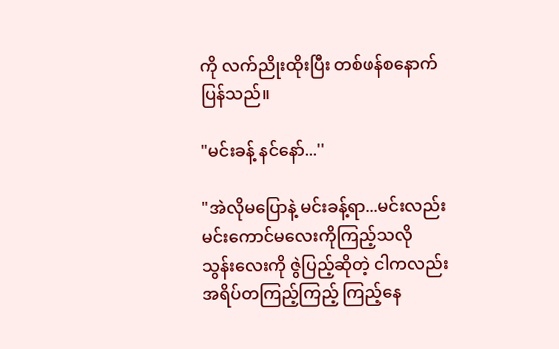ကို လက်ညိုးထိုးပြီး တစ်ဖန်စနောက်ပြန်သည်။

"မင်းခန့် နင်နော်...''

"အဲလိုမပြောနဲ့ မင်းခန့်ရာ...မင်းလည်းမင်းကောင်မလေးကိုကြည့်သလို သွန်းလေးကို ဇွဲပြည့်ဆိုတဲ့ ငါကလည်း အရိပ်တကြည့်ကြည့် ကြည့်နေ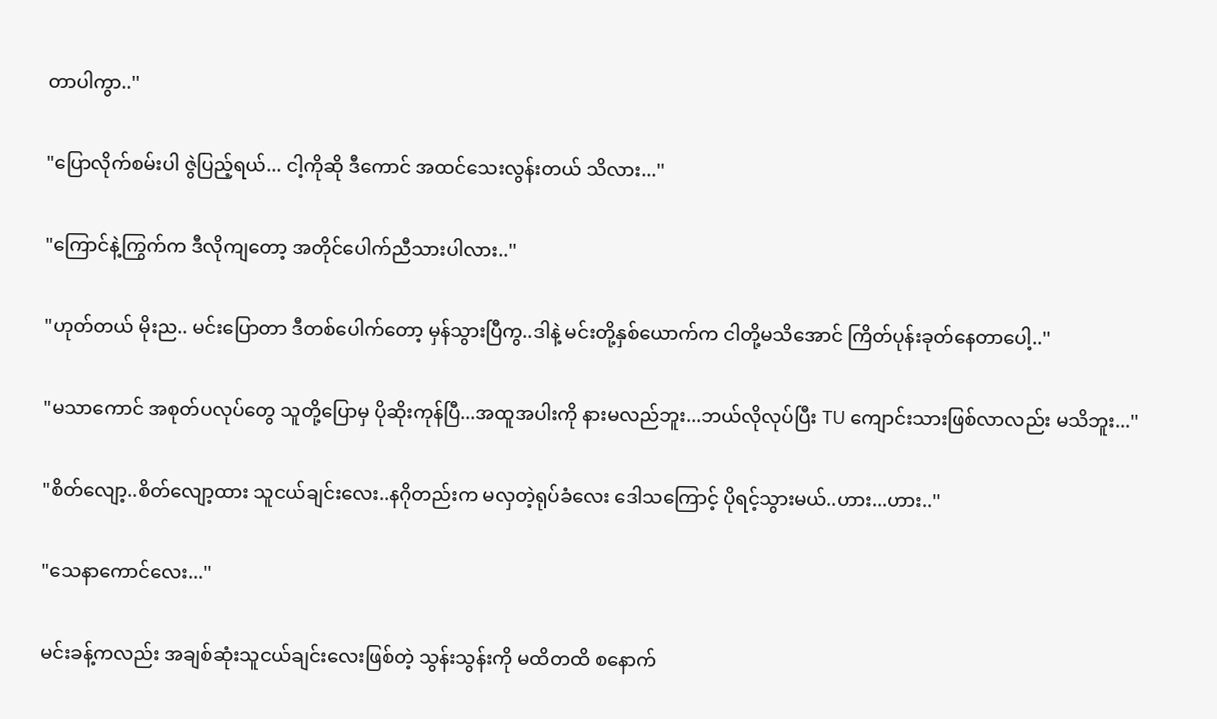တာပါကွာ..''

"ပြောလိုက်စမ်းပါ ဇွဲပြည့်ရယ်... ငါ့ကိုဆို ဒီကောင် အထင်သေးလွန်းတယ် သိလား...''

"ကြောင်နဲ့ကြွက်က ဒီလိုကျတော့ အတိုင်ပေါက်ညီသားပါလား..''

"ဟုတ်တယ် မိုးည.. မင်းပြောတာ ဒီတစ်ပေါက်တော့ မှန်သွားပြီကွ..ဒါနဲ့ မင်းတို့နှစ်ယောက်က ငါတို့မသိအောင် ကြိတ်ပုန်းခုတ်နေတာပေါ့..''

"မသာကောင် အစုတ်ပလုပ်တွေ သူတို့ပြောမှ ပိုဆိုးကုန်ပြီ...အထူအပါးကို နားမလည်ဘူး...ဘယ်လိုလုပ်ပြီး TU ကျောင်းသားဖြစ်လာလည်း မသိဘူး...''

"စိတ်လျော့..စိတ်လျော့ထား သူငယ်ချင်းလေး..နဂိုတည်းက မလှတဲ့ရုပ်ခံလေး ဒေါသကြောင့် ပိုရင့်သွားမယ်..ဟား...ဟား..''

"သေနာကောင်လေး...''

မင်းခန့်ကလည်း အချစ်ဆုံးသူငယ်ချင်းလေးဖြစ်တဲ့ သွန်းသွန်းကို မထိတထိ စနောက်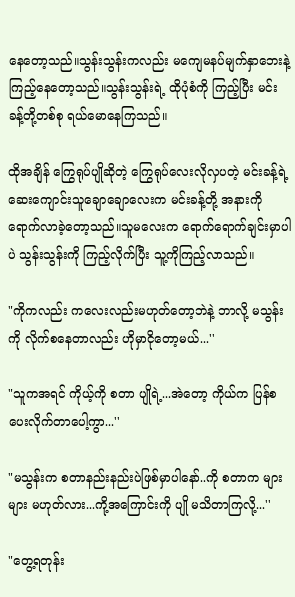နေတော့သည်။သွန်းသွန်းကလည်း မကျေမနပ်မျက်နှာဘေးနဲ့ ကြည့်နေတော့သည်။သွန်းသွန်းရဲ့ ထိုပုံစံကို ကြည့်ပြီး မင်းခန့်တို့တစ်စု ရယ်မောနေကြသည်။

ထိုအချိန် ကြွေရုပ်ပျိုဆိုတဲ့ ကြွေရုပ်လေးလိုလှပတဲ့ မင်းခန့်ရဲ့ ဆေးကျောင်းသူချောချောလေးက မင်းခန့်တို့ အနားကို ရောက်လာခဲ့တော့သည်။သူမလေးက ရောက်ရောက်ချင်းမှာပါပဲ သွန်းသွန်းကို ကြည့်လိုက်ပြီး သူ့ကိုကြည့်လာသည်။

"ကိုကလည်း ကလေးလည်းမဟုတ်တော့ဘဲနဲ့ ဘာလို့ မသွန်းကို လိုက်စနေတာလည်း ဟိုမှာငိုတော့မယ်...''

"သူကအရင် ကိုယ့်ကို စတာ ပျိုရဲ့...အဲတော့ ကိုယ်က ပြန်စပေးလိုက်တာပေါ့ကွာ...''

"မသွန်းက စတာနည်းနည်းပဲဖြစ်မှာပါနော်..ကို စတာက များများ မဟုတ်လား...ကို့အကြောင်းကို ပျို မသိတာကြလို့...''

"တွေ့ရတုန်း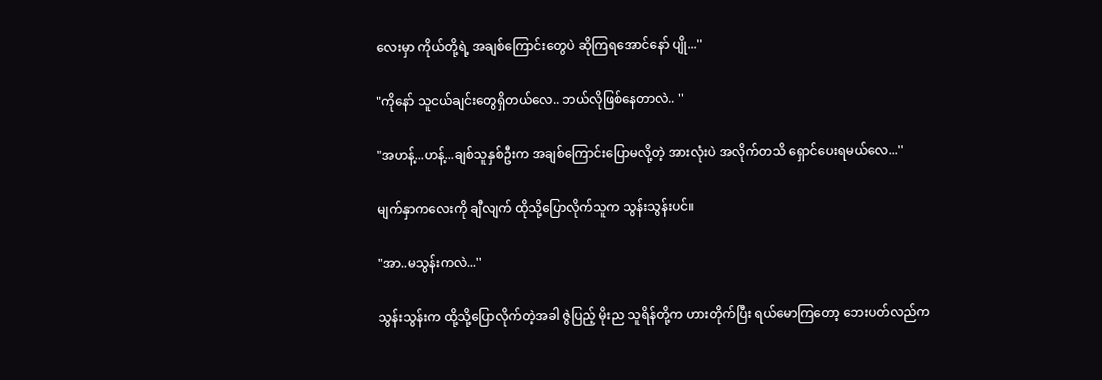လေးမှာ ကိုယ်တို့ရဲ့ အချစ်ကြောင်းတွေပဲ ဆိုကြရအောင်နော် ပျို...''

"ကိုနော် သူငယ်ချင်းတွေရှိတယ်လေ.. ဘယ်လိုဖြစ်နေတာလဲ.. ''

"အဟန့်...ဟန့်...ချစ်သူနှစ်ဦးက အချစ်ကြောင်းပြောမလို့တဲ့ အားလုံးပဲ အလိုက်တသိ ရှောင်ပေးရမယ်လေ...''

မျက်နှာကလေးကို ချီလျက် ထိုသို့ပြောလိုက်သူက သွန်းသွန်းပင်။

"အာ..မသွန်းကလဲ...''

သွန်းသွန်းက ထို့သို့ပြောလိုက်တဲ့အခါ ဇွဲပြည့် မိုးည သူရိန်တို့က ဟားတိုက်ပြီး ရယ်မောကြတော့ ဘေးပတ်လည်က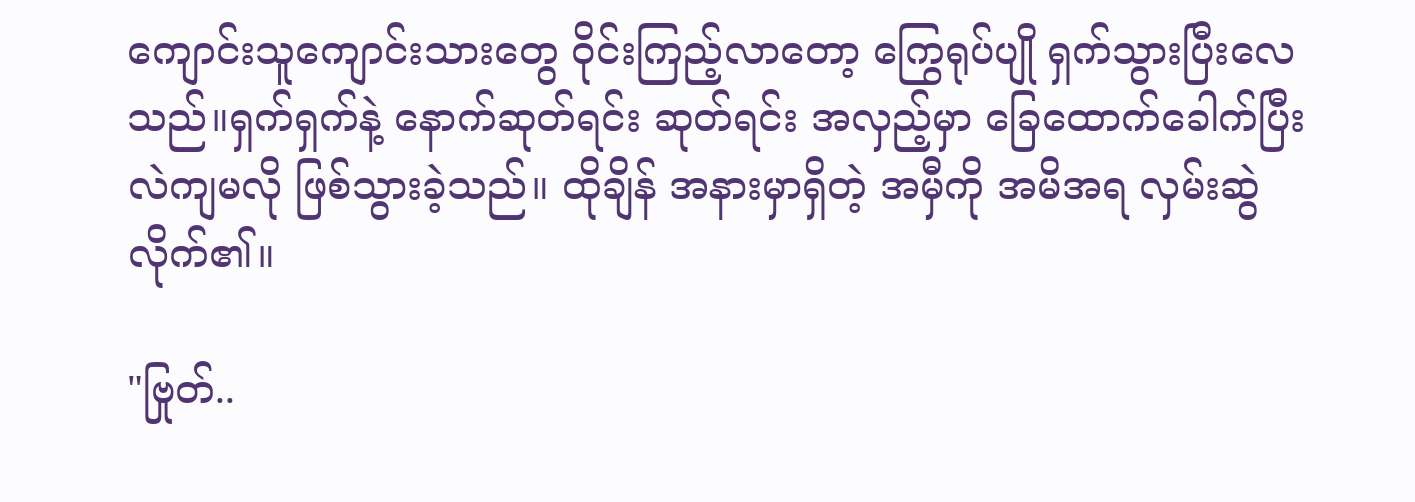ကျောင်းသူကျောင်းသားတွေ ဝိုင်းကြည့်လာတော့ ကြွေရုပ်ပျို ရှက်သွားပြီးလေသည်။ရှက်ရှက်နဲ့ နောက်ဆုတ်ရင်း ဆုတ်ရင်း အလှည့်မှာ ခြေထောက်ခေါက်ပြီး လဲကျမလို ဖြစ်သွားခဲ့သည်။ ထိုချိန် အနားမှာရှိတဲ့ အမှီကို အမိအရ လှမ်းဆွဲလိုက်၏။

"ဗြုတ်..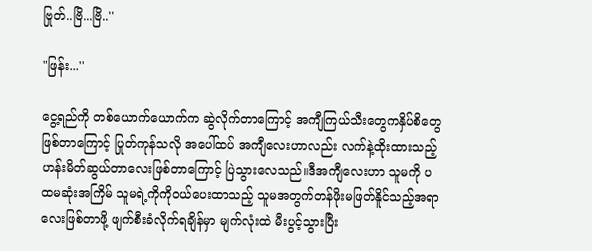ဗြုတ်..ဗြိ...ဗြိ..''

"ဖြန်း...''

ငွေ့ရည်ကို တစ်ယောက်ယောက်က ဆွဲလိုက်တာကြောင့် အကျီကြယ်သီးတွေကနှိပ်စိတွေဖြစ်တာကြောင့် ပြုတ်ကုန်သလို အပေါ်ထပ် အကျီလေးဟာလည်း လက်နဲ့ထိုးထားသည့် ဟန်းမိတ်ဆွယ်တာလေးဖြစ်တာကြောင့် ပြဲသွားလေသည်။ဒီအကျီလေးဟာ သူမကို ပထမဆုံးအကြိမ် သူမရဲ့ကိုကိုဝယ်ပေးထာသည့် သူမအတွက်တန်ဖိုးမဖြတ်နိူင်သည့်အရာလေးဖြစ်တာဖို့ ဖျက်စီးခံလိုက်ရချိန်မှာ မျက်လုံးထဲ မီးပွင့်သွားပြီး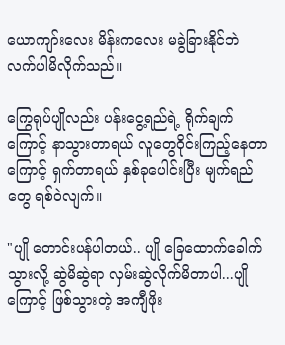ယောကျာ်းလေး မိန်းကလေး မခွဲခြားနိုင်ဘဲ လက်ပါမိလိုက်သည်။

ကြွေရုပ်ပျိုလည်း ပန်းငွေ့ရည်ရဲ့ ရိုက်ချက်ကြောင့် နာသွားတာရယ် လူတွေဝိုင်းကြည့်နေတာကြောင့် ရှက်တာရယ် နှစ်ခုပေါင်းပြီး မျက်ရည်တွေ ရစ်ဝဲလျက်။

"ပျို တောင်းပန်ပါတယ်.. ပျို ခြေထောက်ခေါက်သွားလို့ ဆွဲမိဆွဲရာ လှမ်းဆွဲလိုက်မိတာပါ...ပျိုကြောင့် ဖြစ်သွားတဲ့ အကျီဖိုး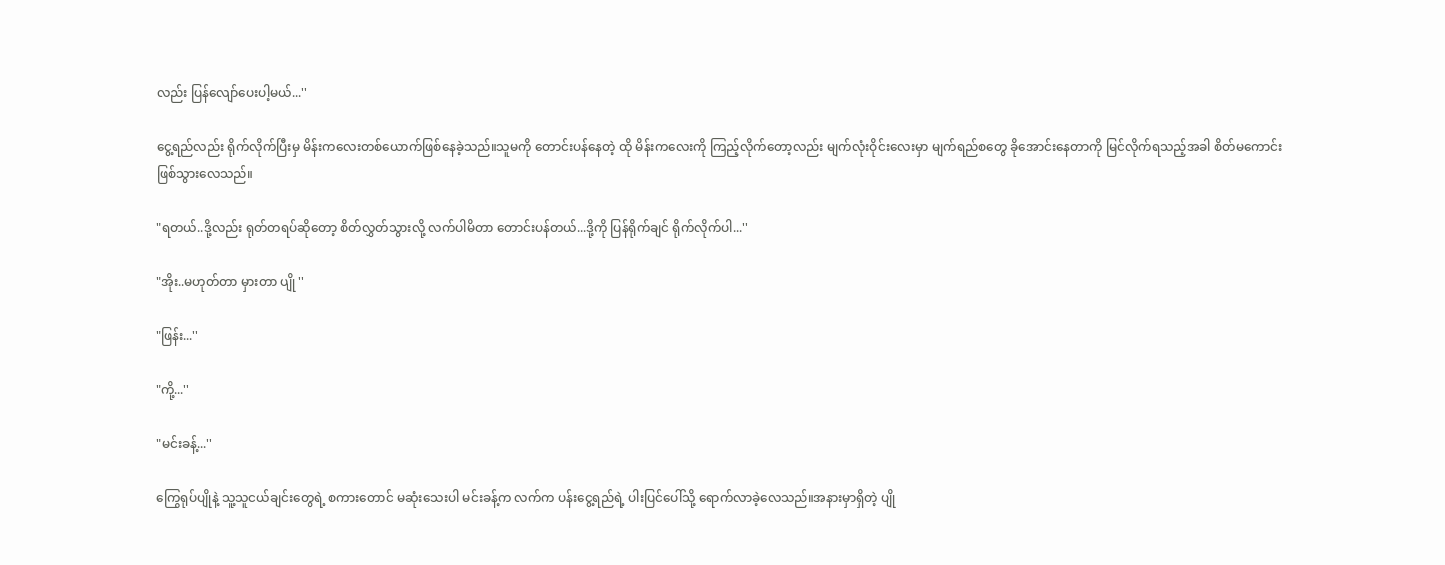လည်း ပြန်လျော်ပေးပါ့မယ်...''

ငွေ့ရည်လည်း ရိုက်လိုက်ပြီးမှ မိန်းကလေးတစ်ယောက်ဖြစ်နေခဲ့သည်။သူမကို တောင်းပန်နေတဲ့ ထို မိန်းကလေးကို ကြည့်လိုက်တော့လည်း မျက်လုံးဝိုင်းလေးမှာ မျက်ရည်စတွေ ခိုအောင်းနေတာကို မြင်လိုက်ရသည့်အခါ စိတ်မကောင်းဖြစ်သွားလေသည်။

"ရတယ်..ဒို့လည်း ရုတ်တရပ်ဆိုတော့ စိတ်လွှတ်သွားလို့ လက်ပါမိတာ တောင်းပန်တယ်...ဒို့ကို ပြန်ရိုက်ချင် ရိုက်လိုက်ပါ...''

"အိုး..မဟုတ်တာ မှားတာ ပျို ''

"ဖြန်း...''

"ကို့...''

"မင်းခန့်...''

ကြွေရုပ်ပျိုနဲ့ သူ့သူငယ်ချင်းတွေရဲ့ စကားတောင် မဆုံးသေးပါ မင်းခန့်က လက်က ပန်းငွေ့ရည်ရဲ့ ပါးပြင်ပေါ်သို့ ရောက်လာခဲ့လေသည်။အနားမှာရှိတဲ့ ပျို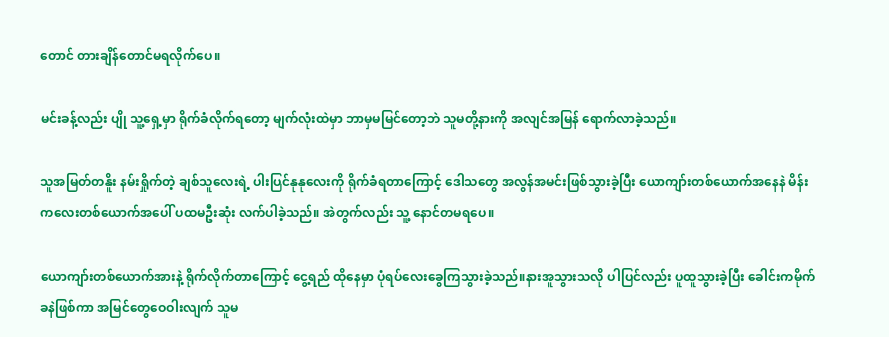တောင် တားချိန်တောင်မရလိုက်ပေ။

မင်းခန့်လည်း ပျို သူ့ရှေ့မှာ ရိုက်ခံလိုက်ရတော့ မျက်လုံးထဲမှာ ဘာမှမမြင်တော့ဘဲ သူမတို့နားကို အလျင်အမြန် ရောက်လာခဲ့သည်။

သူအမြတ်တနိူး နမ်းရှိုက်တဲ့ ချစ်သူလေးရဲ့ ပါးပြင်နုနုလေးကို ရိုက်ခံရတာကြောင့် ဒေါသတွေ အလွန်အမင်းဖြစ်သွားခဲ့ပြီး ယောကျာ်းတစ်ယောက်အနေနဲ မိန်းကလေးတစ်ယောက်အပေါ် ပထမဦးဆုံး လက်ပါခဲ့သည်။ အဲတွက်လည်း သူ့ နောင်တမရပေ။

ယောကျာ်းတစ်ယောက်အားနဲ့ ရိုက်လိုက်တာကြောင့် ငွေ့ရည် ထိုနေမှာ ပုံရပ်လေးခွေကြသွားခဲ့သည်။နားအူသွားသလို ပါပြင်လည်း ပူထူသွားခဲ့ပြီး ခေါင်းကမိုက်ခနဲဖြစ်ကာ အမြင်တွေဝေဝါးလျက် သူမ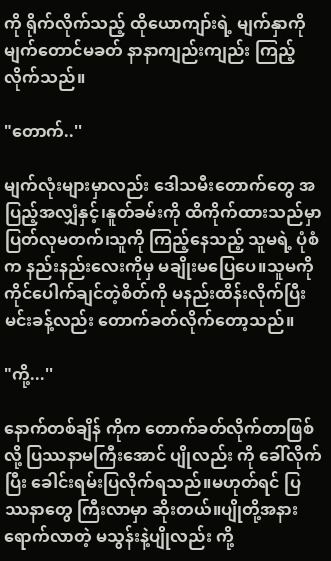ကို ရိုက်လိုက်သည့် ထိုယောကျာ်းရဲ့ မျက်နှာကို မျက်တောင်မခတ် နာနာကျည်းကျည်း ကြည့်လိုက်သည်။

"တောက်..''

မျက်လုံးများမှာလည်း ဒေါသမီးတောက်တွေ အပြည့်အလျှံနှင့်၊နူတ်ခမ်းကို ထိကိုက်ထားသည်မှာ ပြတ်လုမတက်၊သူကို ကြည့်နေသည့် သူမရဲ့ ပုံစံက နည်းနည်းလေးကိုမှ မချိုးမပြေပေ။သူမကို ကိုင်ပေါက်ချင်တဲ့စိတ်ကို မနည်းထိန်းလိုက်ပြီး မင်းခန့်လည်း တောက်ခတ်လိုက်တော့သည်။

"ကို့...''

နောက်တစ်ချိန် ကိုက တောက်ခတ်လိုက်တာဖြစ်လို့ ပြဿနာမကြီးအောင် ပျိုလည်း ကို ခေါ်လိုက်ပြီး ခေါင်းရမ်းပြလိုက်ရသည်။မဟုတ်ရင် ပြဿနာတွေ ကြီးလာမှာ ဆိုးတယ်။ပျိုတို့အနား ရောက်လာတဲ့ မသွန်းနဲ့ပျိုလည်း ကို့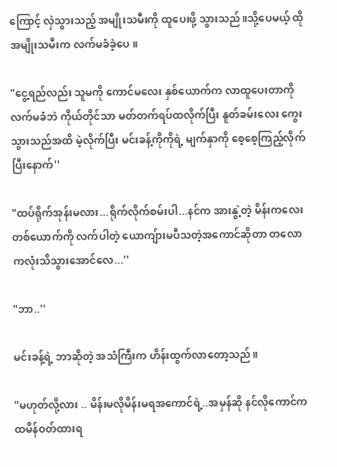ကြောင့် လှဲသွားသည့် အမျိုးသမီးကို ထူပေးဖို့ သွားသည်။သို့ပေမယ့် ထိုအမျိုးသမီးက လက်မခံခဲ့ပေ။

"ငွေ့ရည်လည်း သူမကို ကောင်မလေး နှစ်ယောက်က လာထူပေးတာကို လက်မခံဘဲ ကိုယ်တိုင်သာ မတ်တက်ရပ်ထလိုက်ပြီး နူတ်ခမ်းလေး ကွေးသွားသည်အထိ မဲ့လိုက်ပြီး မင်းခန့်ကိုကိုရဲ့ မျက်နှာကို စေ့စေ့ကြည့်လိုက်ပြီးနောက်''

"ထပ်ရိုက်အုန်းမလား...ရိုက်လိုက်စမ်းပါ...နင်က အားနွဲ့တဲ့ မိန်းကလေးတစ်ယောက်ကို လက်ပါတဲ့ ယောကျ်ားမပီသတဲ့အကောင်ဆိုတာ တလောကလုံးသိသွားအောင်လေ...''

"ဘာ..''

မင်းခန့်ရဲ့ ဘာဆိုတဲ့ အသံကြီးက ဟိန်းထွက်လာတော့သည်။

"မဟုတ်လို့လား .. မိန်းမလိုမိန်းမရအကောင်ရဲ့..အမှန်ဆို နင်လိုကောင်က ထမိန်ဝတ်ထားရ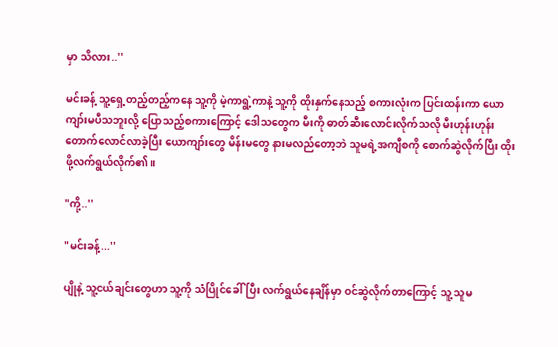မှာ သိလား..''

မင်းခန့် သူ့ရှေ့တည့်တည့်ကနေ သူ့ကို မဲ့ကာရွဲ့ကာနဲ့ သူ့ကို ထိုးနှက်နေသည့် စကားလုံးက ပြင်းထန်းကာ ယောကျာ်းမပီသဘူးလို့ ပြောသည့်စကားကြောင့် ဒေါသတွေက မီးကို ဓာတ်ဆီးလောင်းလိုက်သလို မီးဟုန်းဟုန်းတောက်လောင်လာခဲ့ပြီး ယောကျာ်းတွေ မိန်းမတွေ နားမလည်တော့ဘဲ သူမရဲ့အကျီစကို စောက်ဆွဲလိုက်ပြီး ထိုးဖို့လက်ရွယ်လိုက်၏။

"ကို့..''

"မင်းခန့်...''

ပျိုနဲ့ သူ့ငယ်ချင်းတွေဟာ သူ့ကို သံပြိုင်ခေါ်ပြီး လက်ရွယ်နေချိန်မှာ ဝင်ဆွဲလိုက်တာကြောင့် သူ့ သူမ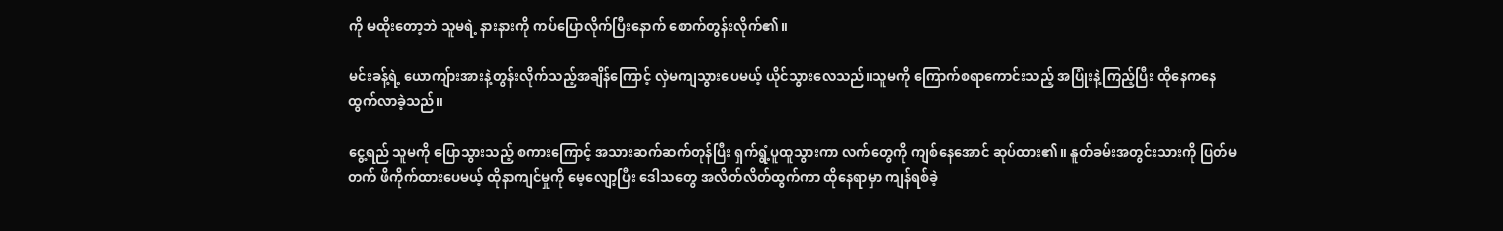ကို မထိုးတော့ဘဲ သူမရဲ့ နားနားကို ကပ်ပြောလိုက်ပြီးနောက် စောက်တွန်းလိုက်၏။

မင်းခန့်ရဲ့ ယောကျ်ားအားနဲ့တွန်းလိုက်သည့်အချိန်ကြောင့် လှဲမကျသွားပေမယ့် ယိုင်သွားလေသည်။သူမကို ကြောက်စရာကောင်းသည့် အပြုံးနဲ့ကြည့်ပြီး ထိုနေကနေ ထွက်လာခဲ့သည်။

ငွေ့ရည် သူမကို ပြောသွားသည့် စကားကြောင့် အသားဆက်ဆက်တုန်ပြီး ရှက်ရွံ့ပူထူသွားကာ လက်တွေကို ကျစ်နေအောင် ဆုပ်ထား၏။ နူတ်ခမ်းအတွင်းသားကို ပြတ်မတက် ဖိကိုက်ထားပေမယ့် ထိုနာကျင်မှုကို မေ့လျော့ပြီး ဒေါသတွေ အလိတ်လိတ်ထွက်ကာ ထိုနေရာမှာ ကျန်ရစ်ခဲ့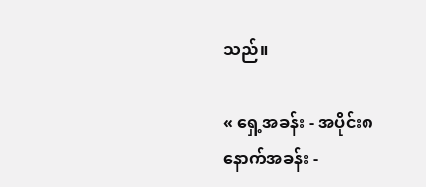သည်။

« ရှေ့အခန်း - အပိုင်း၈ နောက်အခန်း -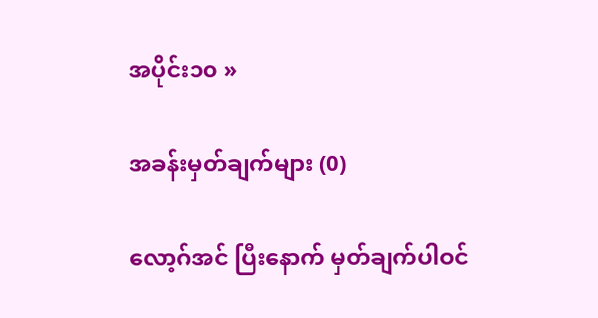အပိုင်း၁၀ »

အခန်းမှတ်ချက်များ (0)

လော့ဂ်အင် ပြီးနောက် မှတ်ချက်ပါဝင်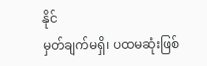နိုင်
မှတ်ချက်မရှိ၊ ပထမဆုံးဖြစ်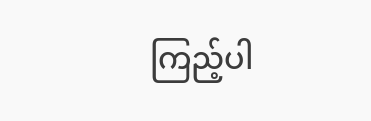ကြည့်ပါ